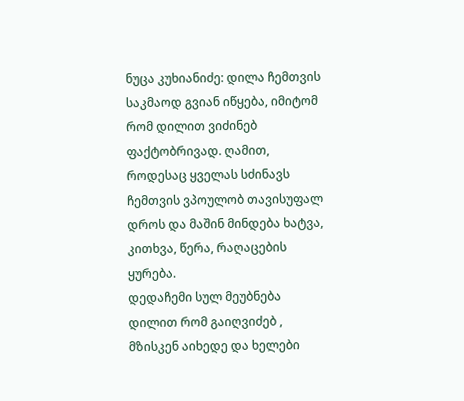ნუცა კუხიანიძე: დილა ჩემთვის საკმაოდ გვიან იწყება, იმიტომ რომ დილით ვიძინებ ფაქტობრივად. ღამით, როდესაც ყველას სძინავს ჩემთვის ვპოულობ თავისუფალ დროს და მაშინ მინდება ხატვა, კითხვა, წერა, რაღაცების ყურება.
დედაჩემი სულ მეუბნება დილით რომ გაიღვიძებ , მზისკენ აიხედე და ხელები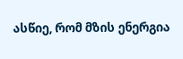ასწიე, რომ მზის ენერგია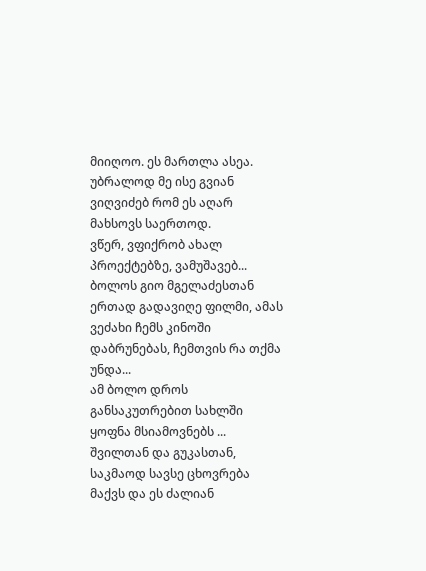მიიღოო. ეს მართლა ასეა. უბრალოდ მე ისე გვიან ვიღვიძებ რომ ეს აღარ მახსოვს საერთოდ.
ვწერ, ვფიქრობ ახალ პროექტებზე, ვამუშავებ... ბოლოს გიო მგელაძესთან ერთად გადავიღე ფილმი, ამას ვეძახი ჩემს კინოში დაბრუნებას, ჩემთვის რა თქმა უნდა...
ამ ბოლო დროს განსაკუთრებით სახლში ყოფნა მსიამოვნებს ... შვილთან და გუკასთან, საკმაოდ სავსე ცხოვრება მაქვს და ეს ძალიან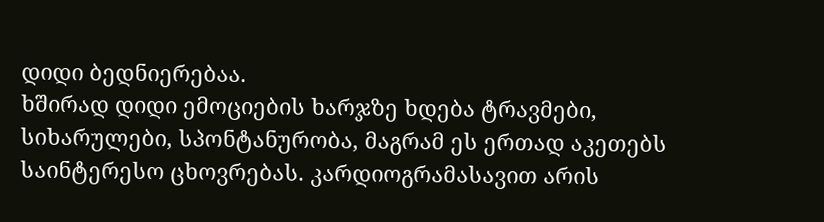დიდი ბედნიერებაა.
ხშირად დიდი ემოციების ხარჯზე ხდება ტრავმები, სიხარულები, სპონტანურობა, მაგრამ ეს ერთად აკეთებს საინტერესო ცხოვრებას. კარდიოგრამასავით არის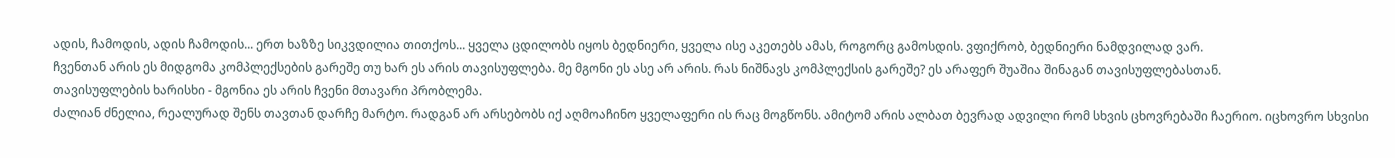ადის, ჩამოდის, ადის ჩამოდის... ერთ ხაზზე სიკვდილია თითქოს... ყველა ცდილობს იყოს ბედნიერი, ყველა ისე აკეთებს ამას, როგორც გამოსდის. ვფიქრობ, ბედნიერი ნამდვილად ვარ.
ჩვენთან არის ეს მიდგომა კომპლექსების გარეშე თუ ხარ ეს არის თავისუფლება. მე მგონი ეს ასე არ არის. რას ნიშნავს კომპლექსის გარეშე? ეს არაფერ შუაშია შინაგან თავისუფლებასთან.
თავისუფლების ხარისხი - მგონია ეს არის ჩვენი მთავარი პრობლემა.
ძალიან ძნელია, რეალურად შენს თავთან დარჩე მარტო. რადგან არ არსებობს იქ აღმოაჩინო ყველაფერი ის რაც მოგწონს. ამიტომ არის ალბათ ბევრად ადვილი რომ სხვის ცხოვრებაში ჩაერიო. იცხოვრო სხვისი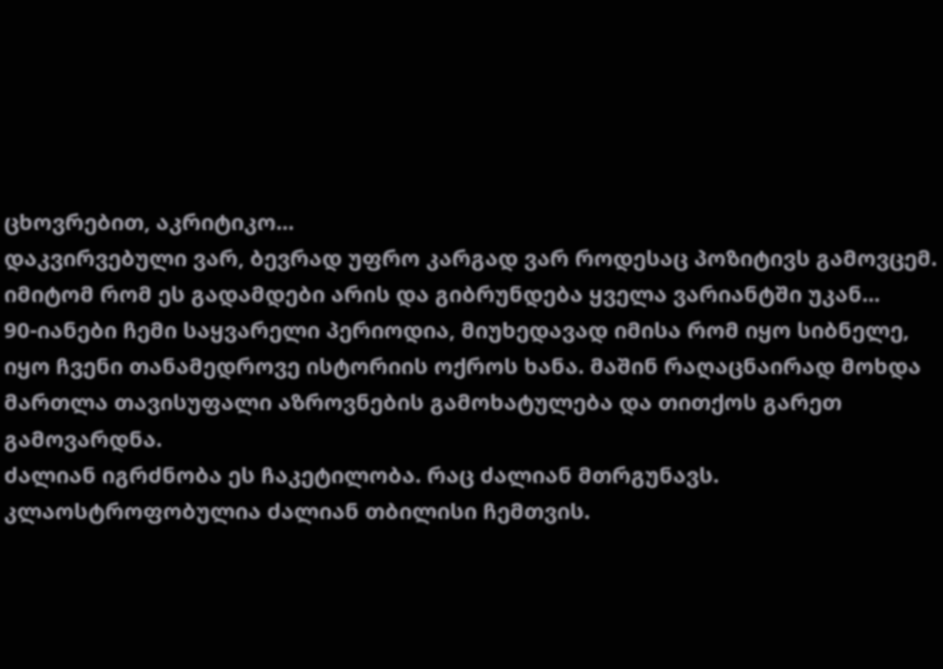ცხოვრებით, აკრიტიკო...
დაკვირვებული ვარ, ბევრად უფრო კარგად ვარ როდესაც პოზიტივს გამოვცემ. იმიტომ რომ ეს გადამდები არის და გიბრუნდება ყველა ვარიანტში უკან...
90-იანები ჩემი საყვარელი პერიოდია, მიუხედავად იმისა რომ იყო სიბნელე, იყო ჩვენი თანამედროვე ისტორიის ოქროს ხანა. მაშინ რაღაცნაირად მოხდა მართლა თავისუფალი აზროვნების გამოხატულება და თითქოს გარეთ გამოვარდნა.
ძალიან იგრძნობა ეს ჩაკეტილობა. რაც ძალიან მთრგუნავს. კლაოსტროფობულია ძალიან თბილისი ჩემთვის.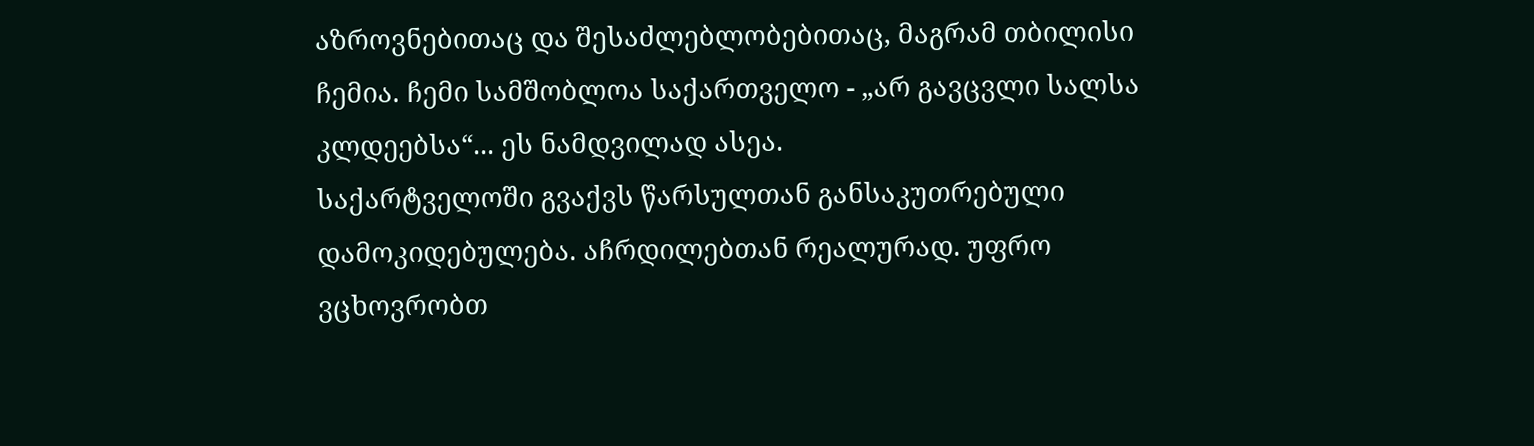აზროვნებითაც და შესაძლებლობებითაც, მაგრამ თბილისი ჩემია. ჩემი სამშობლოა საქართველო - „არ გავცვლი სალსა კლდეებსა“... ეს ნამდვილად ასეა.
საქარტველოში გვაქვს წარსულთან განსაკუთრებული დამოკიდებულება. აჩრდილებთან რეალურად. უფრო ვცხოვრობთ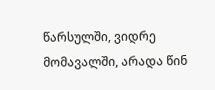წარსულში, ვიდრე მომავალში, არადა წინ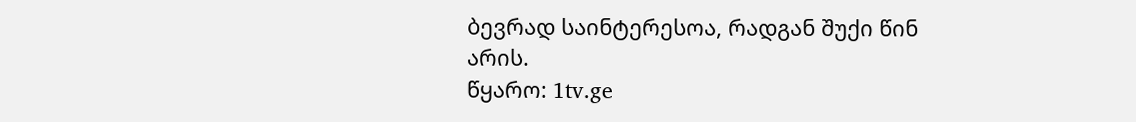ბევრად საინტერესოა, რადგან შუქი წინ არის.
წყარო: 1tv.ge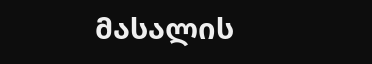მასალის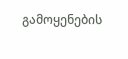გამოყენების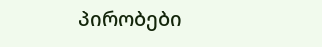პირობები